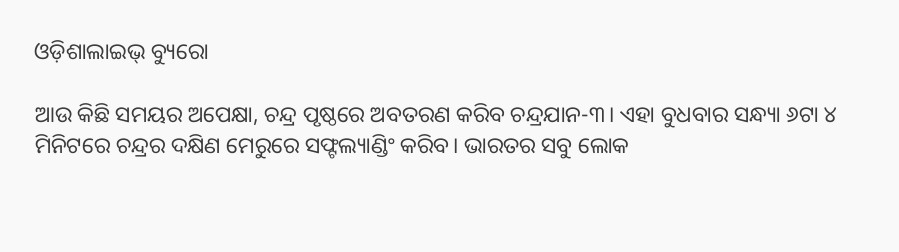ଓଡ଼ିଶାଲାଇଭ୍ ବ୍ୟୁରୋ

ଆଉ କିଛି ସମୟର ଅପେକ୍ଷା, ଚନ୍ଦ୍ର ପୃଷ୍ଠରେ ଅବତରଣ କରିବ ଚନ୍ଦ୍ରଯାନ-୩। ଏହା ବୁଧବାର ସନ୍ଧ୍ୟା ୬ଟା ୪ ମିନିଟରେ ଚନ୍ଦ୍ରର ଦକ୍ଷିଣ ମେରୁରେ ସଫ୍ଟଲ୍ୟାଣ୍ଡିଂ କରିବ। ଭାରତର ସବୁ ଲୋକ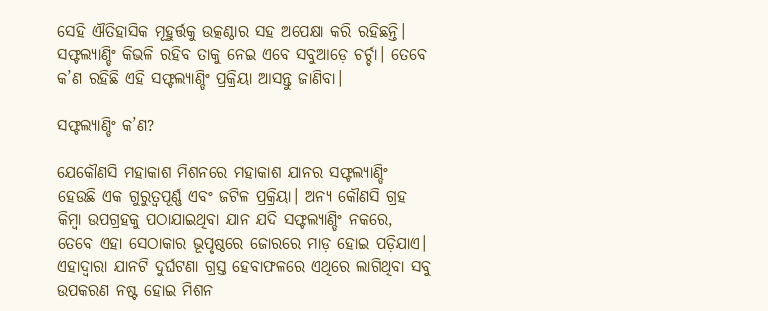ସେହି ଐତିହାସିକ ମୂହୁର୍ତ୍ତକୁ ଉତ୍କଣ୍ଠାର ସହ ଅପେକ୍ଷା କରି ରହିଛନ୍ତି। ସଫ୍ଟଲ୍ୟାଣ୍ଡିଂ କିଭଳି ରହିବ ତାକୁ ନେଇ ଏବେ ସବୁଆଡ଼େ ଚର୍ଚ୍ଚା। ତେବେ କ’ଣ ରହିଛି ଏହି ସଫ୍ଟଲ୍ୟାଣ୍ଡିଂ ପ୍ରକ୍ରିୟା ଆସନ୍ତୁ ଜାଣିବା।

ସଫ୍ଟଲ୍ୟାଣ୍ଡିଂ କ’ଣ?

ଯେକୌଣସି ମହାକାଶ ମିଶନରେ ମହାକାଶ ଯାନର ସଫ୍ଟଲ୍ୟାଣ୍ଡିଂ ହେଉଛି ଏକ ଗୁରୁତ୍ଵପୂର୍ଣ୍ଣ ଏବଂ ଜଟିଳ ପ୍ରକ୍ରିୟା। ଅନ୍ୟ କୌଣସି ଗ୍ରହ କିମ୍ବା ଉପଗ୍ରହକୁ ପଠାଯାଇଥିବା ଯାନ ଯଦି ସଫ୍ଟଲ୍ୟାଣ୍ଡିଂ ନକରେ, ତେବେ ଏହା ସେଠାକାର ଭୂପୃଷ୍ଠରେ ଜୋରରେ ମାଡ଼ ହୋଇ ପଡ଼ିଯାଏ। ଏହାଦ୍ଵାରା ଯାନଟି ଦୁର୍ଘଟଣା ଗ୍ରସ୍ତ ହେବାଫଳରେ ଏଥିରେ ଲାଗିଥିବା ସବୁ ଉପକରଣ ନଷ୍ଟ ହୋଇ ମିଶନ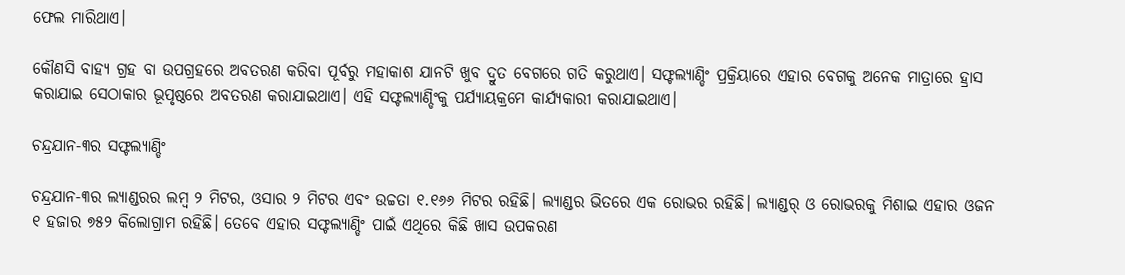ଫେଲ ମାରିଥାଏ।

କୌଣସି ବାହ୍ୟ ଗ୍ରହ ବା ଉପଗ୍ରହରେ ଅବତରଣ କରିବା ପୂର୍ବରୁ ମହାକାଶ ଯାନଟି ଖୁବ ଦ୍ରୁତ ବେଗରେ ଗତି କରୁଥାଏ। ସଫ୍ଟଲ୍ୟାଣ୍ଡିଂ ପ୍ରକ୍ରିୟାରେ ଏହାର ବେଗକୁ ଅନେକ ମାତ୍ରାରେ ହ୍ରାସ କରାଯାଇ ସେଠାକାର ଭୂପୃଷ୍ଠରେ ଅବତରଣ କରାଯାଇଥାଏ। ଏହି ସଫ୍ଟଲ୍ୟାଣ୍ଡିଂକୁ ପର୍ଯ୍ୟାୟକ୍ରମେ କାର୍ଯ୍ୟକାରୀ କରାଯାଇଥାଏ।

ଚନ୍ଦ୍ରଯାନ-୩ର ସଫ୍ଟଲ୍ୟାଣ୍ଡିଂ

ଚନ୍ଦ୍ରଯାନ-୩ର ଲ୍ୟାଣ୍ଡରର ଲମ୍ବ ୨ ମିଟର, ଓସାର ୨ ମିଟର ଏବଂ ଉଚ୍ଚତା ୧.୧୬୬ ମିଟର ରହିଛି। ଲ୍ୟାଣ୍ଡର ଭିତରେ ଏକ ରୋଭର ରହିଛି। ଲ୍ୟାଣ୍ଡର୍‌ ଓ ରୋଭରକୁ ମିଶାଇ ଏହାର ଓଜନ ୧ ହଜାର ୭୫୨ କିଲୋଗ୍ରାମ ରହିଛି। ତେବେ ଏହାର ସଫ୍ଟଲ୍ୟାଣ୍ଡିଂ ପାଇଁ ଏଥିରେ କିଛି ଖାସ ଉପକରଣ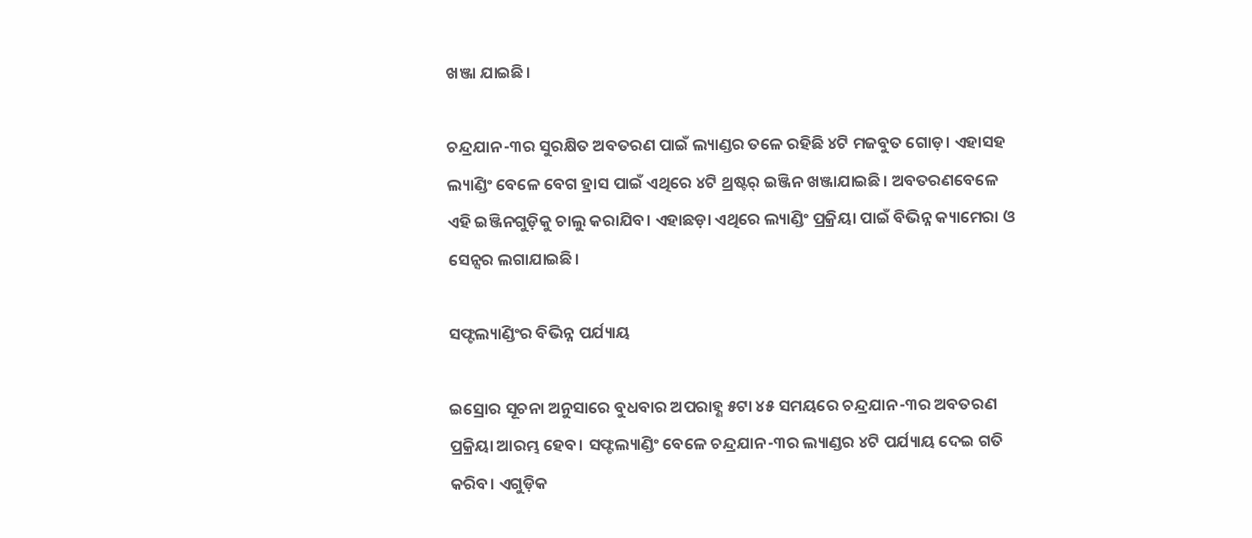ଖଞ୍ଜା ଯାଇଛି।

ଚନ୍ଦ୍ରଯାନ-୩ର ସୁରକ୍ଷିତ ଅବତରଣ ପାଇଁ ଲ୍ୟାଣ୍ଡର ତଳେ ରହିଛି ୪ଟି ମଜବୁତ ଗୋଡ଼। ଏହାସହ ଲ୍ୟାଣ୍ଡିଂ ବେଳେ ବେଗ ହ୍ରାସ ପାଇଁ ଏଥିରେ ୪ଟି ଥ୍ରଷ୍ଟର୍ ଇଞ୍ଜିନ ଖଞ୍ଜାଯାଇଛି। ଅବତରଣବେଳେ ଏହି ଇଞ୍ଜିନଗୁଡ଼ିକୁ ଚାଲୁ କରାଯିବ। ଏହାଛଡ଼ା ଏଥିରେ ଲ୍ୟାଣ୍ଡିଂ ପ୍ରକ୍ରିୟା ପାଇଁ ବିଭିନ୍ନ କ୍ୟାମେରା ଓ ସେନ୍ସର ଲଗାଯାଇଛି।

ସଫ୍ଟଲ୍ୟାଣ୍ଡିଂର ବିଭିନ୍ନ ପର୍ଯ୍ୟାୟ

ଇସ୍ରୋର ସୂଚନା ଅନୁସାରେ ବୁଧବାର ଅପରାହ୍ଣ ୫ଟା ୪୫ ସମୟରେ ଚନ୍ଦ୍ରଯାନ-୩ର ଅବତରଣ ପ୍ରକ୍ରିୟା ଆରମ୍ଭ ହେବ। ସଫ୍ଟଲ୍ୟାଣ୍ଡିଂ ବେଳେ ଚନ୍ଦ୍ରଯାନ-୩ର ଲ୍ୟାଣ୍ଡର ୪ଟି ପର୍ଯ୍ୟାୟ ଦେଇ ଗତି କରିବ। ଏଗୁଡ଼ିକ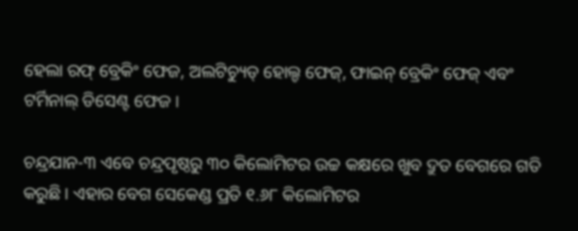ହେଲା ରଫ୍ ବ୍ରେକିଂ ଫେଜ, ଅଲଟିଚ୍ୟୁଡ୍ ହୋଲ୍ଡ ଫେଜ୍, ଫାଇନ୍ ବ୍ରେକିଂ ଫେଜ୍ ଏବଂ ଟର୍ମିନାଲ୍ ଡିସେଣ୍ଟ ଫେଜ।

ଚନ୍ଦ୍ରଯାନ-୩ ଏବେ ଚନ୍ଦ୍ରପୃଷ୍ଠରୁ ୩୦ କିଲୋମିଟର ଉଚ୍ଚ କକ୍ଷରେ ଖୁବ ଦ୍ରୁତ ବେଗରେ ଗତି କରୁଛି। ଏହାର ବେଗ ସେକେଣ୍ଡ ପ୍ରତି ୧.୬୮ କିଲୋମିଟର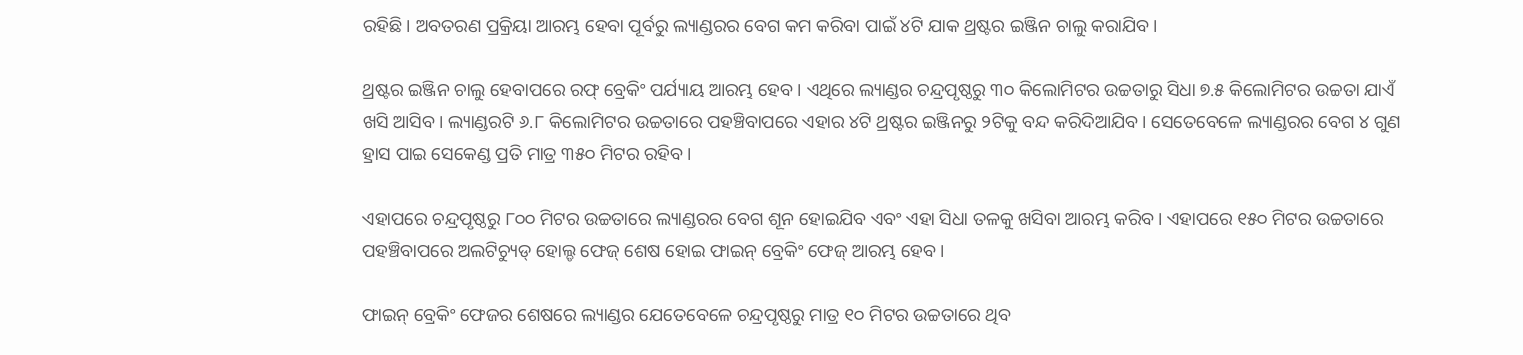ରହିଛି। ଅବତରଣ ପ୍ରକ୍ରିୟା ଆରମ୍ଭ ହେବା ପୂର୍ବରୁ ଲ୍ୟାଣ୍ଡରର ବେଗ କମ କରିବା ପାଇଁ ୪ଟି ଯାକ ଥ୍ରଷ୍ଟର ଇଞ୍ଜିନ ଚାଲୁ କରାଯିବ।

ଥ୍ରଷ୍ଟର ଇଞ୍ଜିନ ଚାଲୁ ହେବାପରେ ରଫ୍ ବ୍ରେକିଂ ପର୍ଯ୍ୟାୟ ଆରମ୍ଭ ହେବ। ଏଥିରେ ଲ୍ୟାଣ୍ଡର ଚନ୍ଦ୍ରପୃଷ୍ଠରୁ ୩୦ କିଲୋମିଟର ଉଚ୍ଚତାରୁ ସିଧା ୭.୫ କିଲୋମିଟର ଉଚ୍ଚତା ଯାଏଁ ଖସି ଆସିବ। ଲ୍ୟାଣ୍ଡରଟି ୬.୮ କିଲୋମିଟର ଉଚ୍ଚତାରେ ପହଞ୍ଚିବାପରେ ଏହାର ୪ଟି ଥ୍ରଷ୍ଟର ଇଞ୍ଜିନରୁ ୨ଟିକୁ ବନ୍ଦ କରିଦିଆଯିବ। ସେତେବେଳେ ଲ୍ୟାଣ୍ଡରର ବେଗ ୪ ଗୁଣ ହ୍ରାସ ପାଇ ସେକେଣ୍ଡ ପ୍ରତି ମାତ୍ର ୩୫୦ ମିଟର ରହିବ।

ଏହାପରେ ଚନ୍ଦ୍ରପୃଷ୍ଠରୁ ୮୦୦ ମିଟର ଉଚ୍ଚତାରେ ଲ୍ୟାଣ୍ଡରର ବେଗ ଶୂନ ହୋଇଯିବ ଏବଂ ଏହା ସିଧା ତଳକୁ ଖସିବା ଆରମ୍ଭ କରିବ। ଏହାପରେ ୧୫୦ ମିଟର ଉଚ୍ଚତାରେ ପହଞ୍ଚିବାପରେ ଅଲଟିଚ୍ୟୁଡ୍ ହୋଲ୍ଡ ଫେଜ୍ ଶେଷ ହୋଇ ଫାଇନ୍ ବ୍ରେକିଂ ଫେଜ୍ ଆରମ୍ଭ ହେବ।

ଫାଇନ୍ ବ୍ରେକିଂ ଫେଜର ଶେଷରେ ଲ୍ୟାଣ୍ଡର ଯେତେବେଳେ ଚନ୍ଦ୍ରପୃଷ୍ଠରୁ ମାତ୍ର ୧୦ ମିଟର ଉଚ୍ଚତାରେ ଥିବ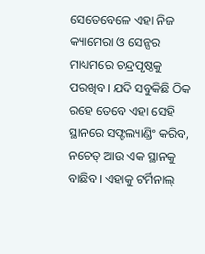ସେତେବେଳେ ଏହା ନିଜ କ୍ୟାମେରା ଓ ସେନ୍ସର ମାଧ୍ୟମରେ ଚନ୍ଦ୍ରପୃଷ୍ଠକୁ ପରଖିବ। ଯଦି ସବୁକିଛି ଠିକ ରହେ ତେବେ ଏହା ସେହି ସ୍ଥାନରେ ସଫ୍ଟଲ୍ୟାଣ୍ଡିଂ କରିବ, ନଚେତ୍‌ ଆଉ ଏକ ସ୍ଥାନକୁ ବାଛିବ। ଏହାକୁ ଟର୍ମିନାଲ୍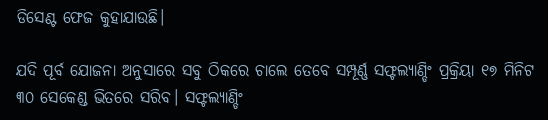ଡିସେଣ୍ଟ ଫେଜ କୁହାଯାଉଛି।

ଯଦି ପୂର୍ବ ଯୋଜନା ଅନୁସାରେ ସବୁ ଠିକରେ ଚାଲେ ତେବେ ସମ୍ପୂର୍ଣ୍ଣ ସଫ୍ଟଲ୍ୟାଣ୍ଡିଂ ପ୍ରକ୍ରିୟା ୧୭ ମିନିଟ ୩୦ ସେକେଣ୍ଡ ଭିତରେ ସରିବ। ସଫ୍ଟଲ୍ୟାଣ୍ଡିଂ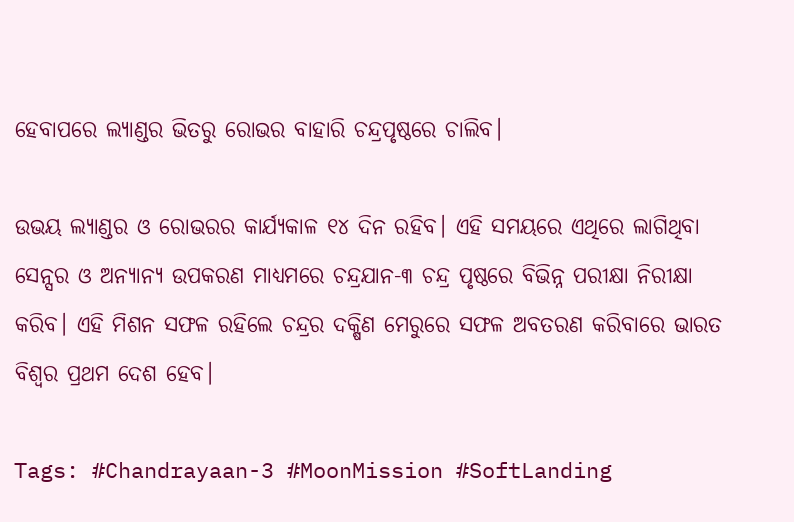ହେବାପରେ ଲ୍ୟାଣ୍ଡର ଭିତରୁ ରୋଭର ବାହାରି ଚନ୍ଦ୍ରପୃଷ୍ଠରେ ଚାଲିବ।

ଉଭୟ ଲ୍ୟାଣ୍ଡର ଓ ରୋଭରର କାର୍ଯ୍ୟକାଳ ୧୪ ଦିନ ରହିବ। ଏହି ସମୟରେ ଏଥିରେ ଲାଗିଥିବା ସେନ୍ସର ଓ ଅନ୍ୟାନ୍ୟ ଉପକରଣ ମାଧ୍ୟମରେ ଚନ୍ଦ୍ରଯାନ-୩ ଚନ୍ଦ୍ର ପୃଷ୍ଠରେ ବିଭିନ୍ନ ପରୀକ୍ଷା ନିରୀକ୍ଷା କରିବ। ଏହି ମିଶନ ସଫଳ ରହିଲେ ଚନ୍ଦ୍ରର ଦକ୍ଷିଣ ମେରୁରେ ସଫଳ ଅବତରଣ କରିବାରେ ଭାରତ ବିଶ୍ଵର ପ୍ରଥମ ଦେଶ ହେବ।

Tags: #Chandrayaan-3 #MoonMission #SoftLanding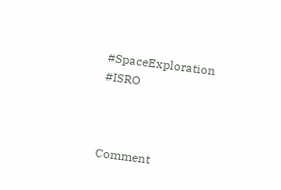#SpaceExploration #ISRO



Comment